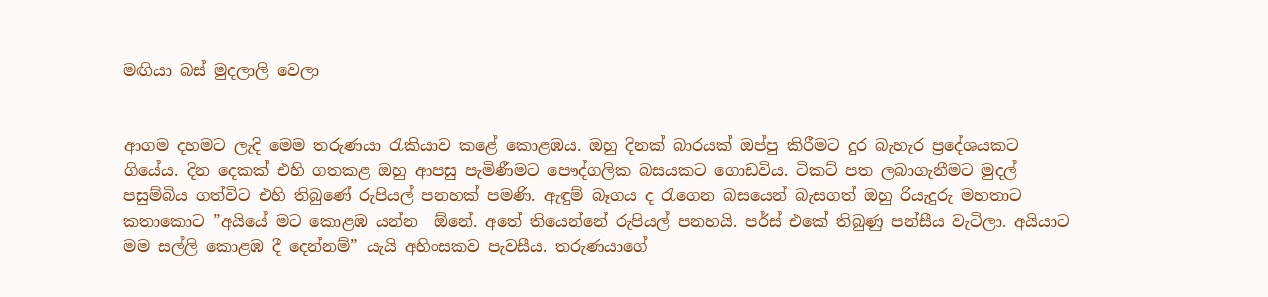මඟියා බස් මුදලාලි වෙලා


ආගම දහමට ලැදි මෙම තරුණයා රැකියාව කළේ කොළඹය. ඔහු දිනක් බාරයක් ඔප්පු කිරීමට දුර බැහැර ප්‍රදේශයකට ගියේය. දින දෙකක් එහි ගතකළ ඔහු ආපසු පැමිණීමට පෞද්ගලික බසයකට ගොඩවිය. ටිකට් පත ලබාගැනීමට මුදල් පසුම්බිය ගත්විට එහි තිබුණේ රුපියල් පනහක් පමණි. ඇඳුම් බෑගය ද රැගෙන බසයෙන් බැසගත් ඔහු රියැදුරු මහතාට කතාකොට ”අයියේ මට කොළඹ යන්න  ඕනේ. අතේ තියෙන්නේ රුපියල් පනහයි. පර්ස් එකේ තිබුණු පන්සීය වැටිලා. අයියාට මම සල්ලි කොළඹ දී දෙන්නම්” යැයි අහිංසකව පැවසීය. තරුණයාගේ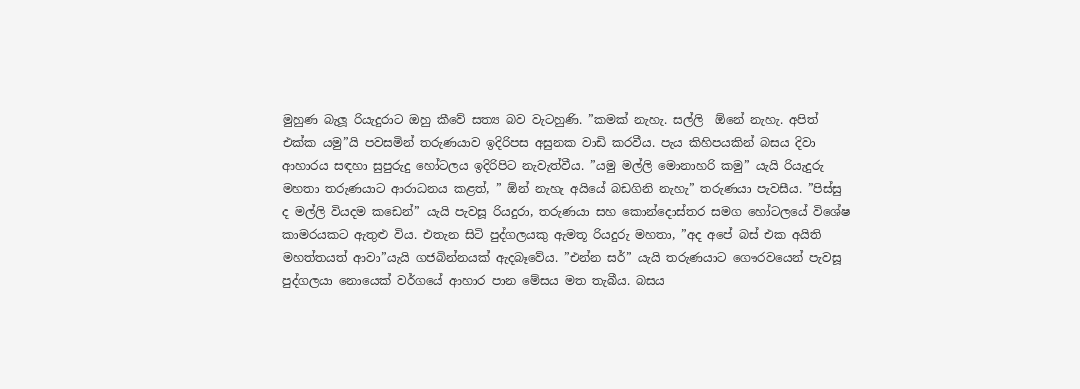මුහුණ බැලූ රියැදුරාට ඔහු කීවේ සත්‍ය බව වැටහුණි. ”කමක් නැහැ. සල්ලි  ඕනේ නැහැ. අපිත් එක්ක යමු”යි පවසමින් තරුණයාව ඉදිරිපස අසුනක වාඩි කරවීය. පැය කිහිපයකින් බසය දිවා ආහාරය සඳහා සුපුරුදු හෝටලය ඉදිරිපිට නැවැත්වීය. ”යමු මල්ලි මොනාහරි කමු” යැයි රියැදුරු මහතා තරුණයාට ආරාධනය කළත්, ” ඕන් නැහැ අයියේ බඩගිනි නැහැ” තරුණයා පැවසීය. ”පිස්සු ද මල්ලි වියදම කඩෙන්” යැයි පැවසූ රියදුරා, තරුණයා සහ කොන්දොස්තර සමග හෝටලයේ විශේෂ කාමරයකට ඇතුළු විය. එතැන සිටි පුද්ගලයකු ඇමතූ රියදුරු මහතා, ”අද අපේ බස් එක අයිති මහත්තයත් ආවා”යැයි ගජබින්නයක් ඇදබෑවේය. ”එන්න සර්” යැයි තරුණයාට ගෞරවයෙන් පැවසූ පුද්ගලයා නොයෙක් වර්ගයේ ආහාර පාන මේසය මත තැබීය. බසය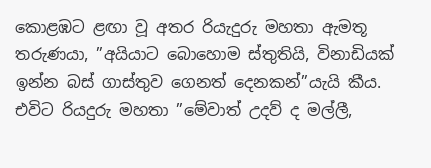කොළඹට ළඟා වූ අතර රියැදුරු මහතා ඇමතූ තරුණයා, ”අයියාට බොහොම ස්තුතියි, විනාඩියක් ඉන්න බස් ගාස්තුව ගෙනත් දෙනකන්”යැයි කීය. එවිට රියදුරු මහතා ”මේවාත් උදව් ද මල්ලී,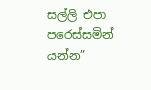සල්ලි එපා පරෙස්සමින් යන්න”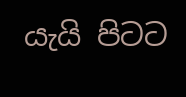යැයි පිටට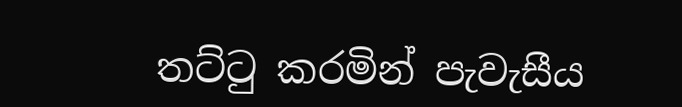තට්ටු කරමින් පැවැසීය